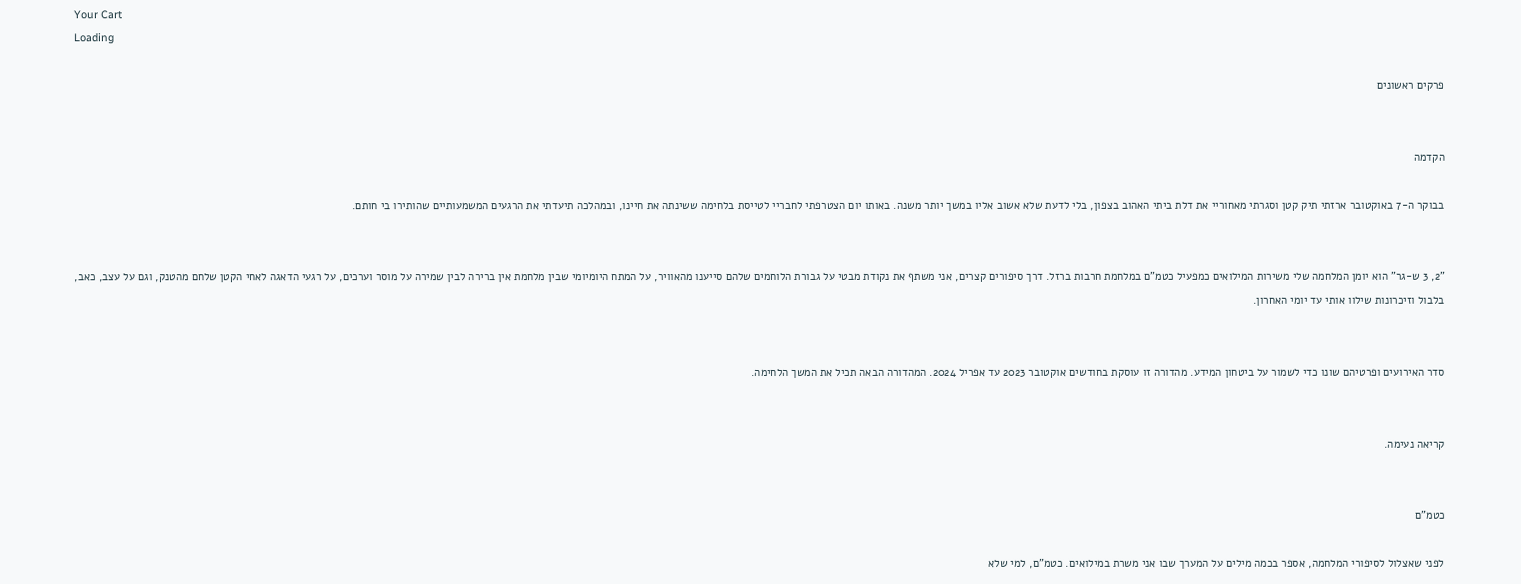Your Cart
Loading

פרקים ראשונים


הקדמה

בבוקר ה-7 באוקטובר ארזתי תיק קטן וסגרתי מאחוריי את דלת ביתי האהוב בצפון, בלי לדעת שלא אשוב אליו במשך יותר משנה. באותו יום הצטרפתי לחבריי לטייסת בלחימה ששינתה את חיינו, ובמהלכה תיעדתי את הרגעים המשמעותיים שהותירו בי חותם.


"2, 3 ש-גר" הוא יומן המלחמה שלי משירות המילואים כמפעיל כטמ"ם במלחמת חרבות ברזל. דרך סיפורים קצרים, אני משתף את נקודת מבטי על גבורת הלוחמים שלהם סייענו מהאוויר, על המתח היומיומי שבין מלחמת אין ברירה לבין שמירה על מוסר וערכים, על רגעי הדאגה לאחי הקטן שלחם מהטנק, וגם על עצב, כאב, בלבול וזיכרונות שילוו אותי עד יומי האחרון.


סדר האירועים ופרטיהם שונו כדי לשמור על ביטחון המידע. מהדורה זו עוסקת בחודשים אוקטובר 2023 עד אפריל 2024. המהדורה הבאה תכיל את המשך הלחימה.


קריאה נעימה.


כטמ"ם

לפני שאצלול לסיפורי המלחמה, אספר בכמה מילים על המערך שבו אני משרת במילואים. כטמ"ם, למי שלא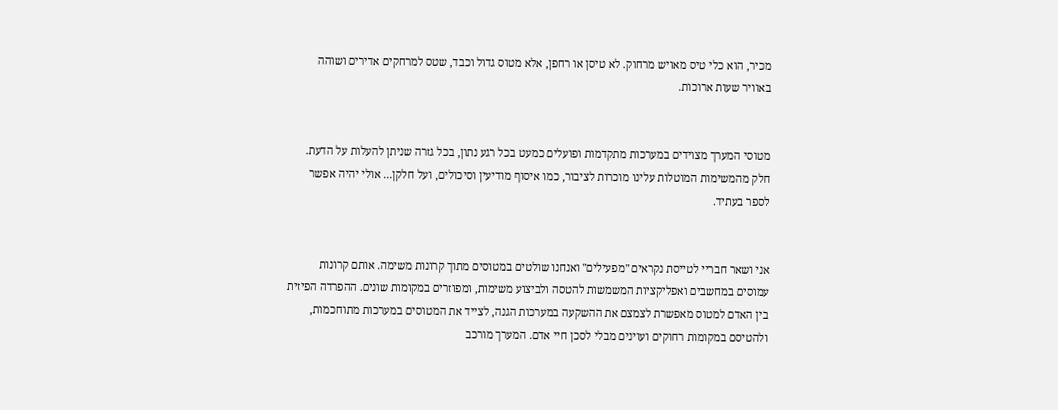מכיר, הוא כלי טיס מאויש מרחוק. לא טיסן או רחפן, אלא מטוס גדול וכבד, שטס למרחקים אדירים ושוהה באוויר שעות ארוכות.


מטוסי המערך מצוידים במערכות מתקדמות ופועלים כמעט בכל רגע נתון, בכל גזרה שניתן להעלות על הדעת. חלק מהמשימות המוטלות עלינו מוכרות לציבור, כמו איסוף מודיעין וסיכולים, ועל חלקן... אולי יהיה אפשר לספר בעתיד.


אני ושאר חבריי לטייסת נקראים "מפעילים" ואנחנו שולטים במטוסים מתוך קרונות משימה. אותם קרונות עמוסים במחשבים ואפליקציות המשמשות להטסה ולביצוע משימות, ומפוזרים במקומות שונים. ההפרדה הפיזית בין האדם למטוס מאפשרת לצמצם את ההשקעה במערכות הגנה, לצייד את המטוסים במערכות מתוחכמות, ולהטיסם במקומות רחוקים ועוינים מבלי לסכן חיי אדם. המערך מורכב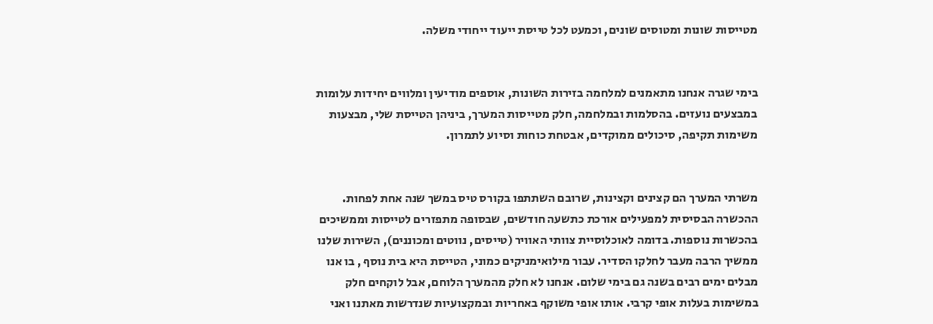מטייסות שונות ומטוסים שונים, וכמעט לכל טייסת ייעוד ייחודי משלה.


בימי שגרה אנחנו מתאמנים למלחמה בזירות השונות, אוספים מודיעין ומלווים יחידות עלומות במבצעים נועזים. בהסלמות ובמלחמה, חלק מטייסות המערך, ביניהן הטייסת שלי, מבצעות משימות תקיפה, סיכולים ממוקדים, אבטחת כוחות וסיוע לתמרון.


משרתי המערך הם קצינים וקצינות, שרובם השתתפו בקורס טיס במשך שנה אחת לפחות. ההכשרה הבסיסית למפעילים אורכת כתשעה חודשים, שבסופה מתפזרים לטייסות וממשיכים בהכשרות נוספות. בדומה לאוכלוסיית צוותי האוויר (טייסים, נווטים ומכוננים), השירות שלנו ממשיך הרבה מעבר לחלקו הסדיר. עבור מילואימניקים כמוני, הטייסת היא בית נוסף , בו אנו מבלים ימים רבים בשנה גם בימי שלום. אנחנו לא חלק מהמערך הלוחם, אבל לוקחים חלק במשימות בעלות אופי קרבי. אותו אופי משוקף באחריות ובמקצועיות שנדרשות מאתנו ואני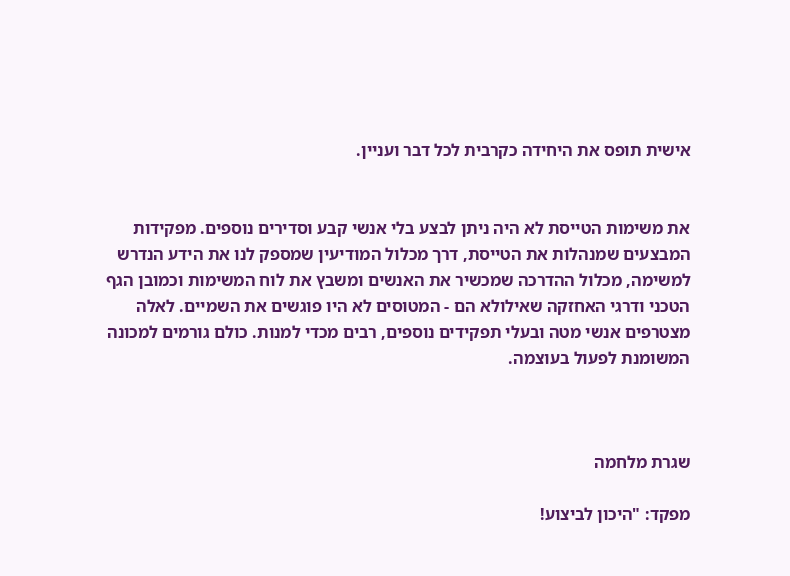אישית תופס את היחידה כקרבית לכל דבר ועניין.


את משימות הטייסת לא היה ניתן לבצע בלי אנשי קבע וסדירים נוספים. מפקידות המבצעים שמנהלות את הטייסת, דרך מכלול המודיעין שמספק לנו את הידע הנדרש למשימה, מכלול ההדרכה שמכשיר את האנשים ומשבץ את לוח המשימות וכמובן הגף הטכני ודרגי האחזקה שאילולא הם - המטוסים לא היו פוגשים את השמיים. לאלה מצטרפים אנשי מטה ובעלי תפקידים נוספים, רבים מכדי למנות. כולם גורמים למכונה המשומנת לפעול בעוצמה.



שגרת מלחמה

מפקד: "היכון לביצוע!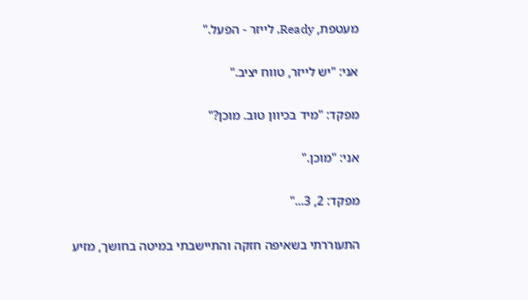מעטפת, Ready, לייזר - הפעל."


אני: "יש לייזר, טווח יציב."


מפקד: "מיד בכיוון טוב. מוכן?"


אני: "מוכן."


מפקד: 2, 3..."


התעוררתי בשאיפה חזקה והתיישבתי במיטה בחושך, מזיע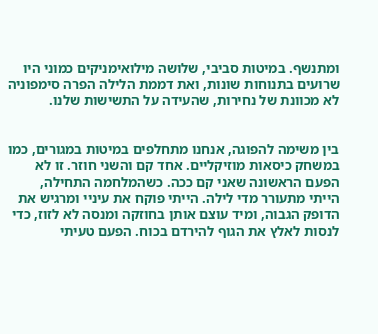ומתנשף. במיטות סביבי, שלושה מילואימניקים כמוני היו שרועים בתנוחות שונות, ואת דממת הלילה הפרה סימפוניה לא מכוונת של נחירות, שהעידה על התשישות שלנו.


בין משימה להפוגה, אנחנו מתחלפים במיטות במגורים, כמו במשחק כיסאות מוזיקליים. אחד קם והשני חוזר. זו לא הפעם הראשונה שאני קם ככה. כשהמלחמה התחילה, הייתי מתעורר מדי לילה. הייתי פוקח את עיניי ומרגיש את הדופק הגבוה, ומיד עוצם אותן בחוזקה ומנסה לא לזוז, כדי לנסות לאלץ את הגוף להירדם בכוח. הפעם טעיתי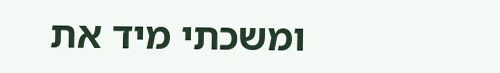ומשכתי מיד את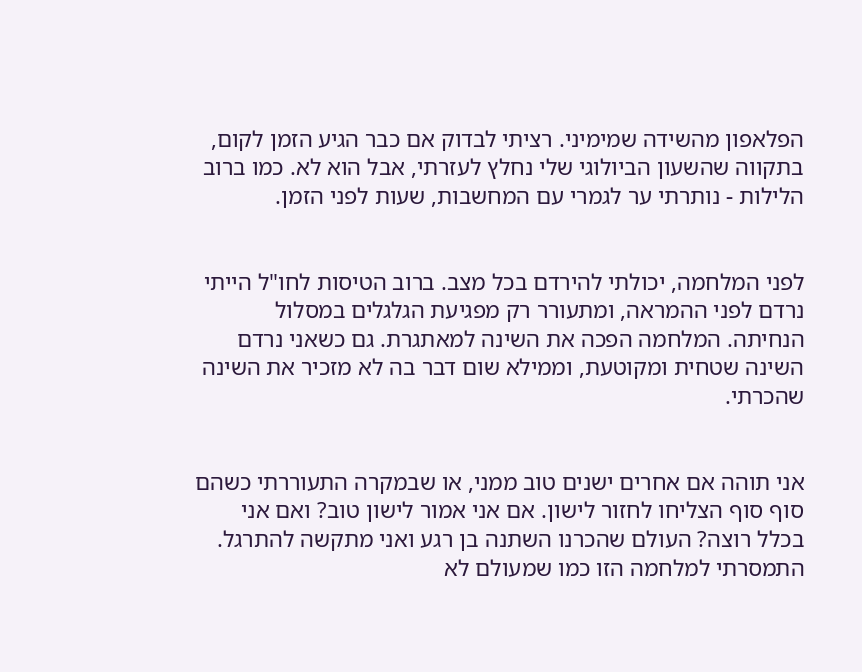הפלאפון מהשידה שמימיני. רציתי לבדוק אם כבר הגיע הזמן לקום, בתקווה שהשעון הביולוגי שלי נחלץ לעזרתי, אבל הוא לא. כמו ברוב הלילות - נותרתי ער לגמרי עם המחשבות, שעות לפני הזמן.


לפני המלחמה, יכולתי להירדם בכל מצב. ברוב הטיסות לחו"ל הייתי נרדם לפני ההמראה, ומתעורר רק מפגיעת הגלגלים במסלול הנחיתה. המלחמה הפכה את השינה למאתגרת. גם כשאני נרדם השינה שטחית ומקוטעת, וממילא שום דבר בה לא מזכיר את השינה שהכרתי.


אני תוהה אם אחרים ישנים טוב ממני, או שבמקרה התעוררתי כשהם סוף סוף הצליחו לחזור לישון. אם אני אמור לישון טוב? ואם אני בכלל רוצה? העולם שהכרנו השתנה בן רגע ואני מתקשה להתרגל. התמסרתי למלחמה הזו כמו שמעולם לא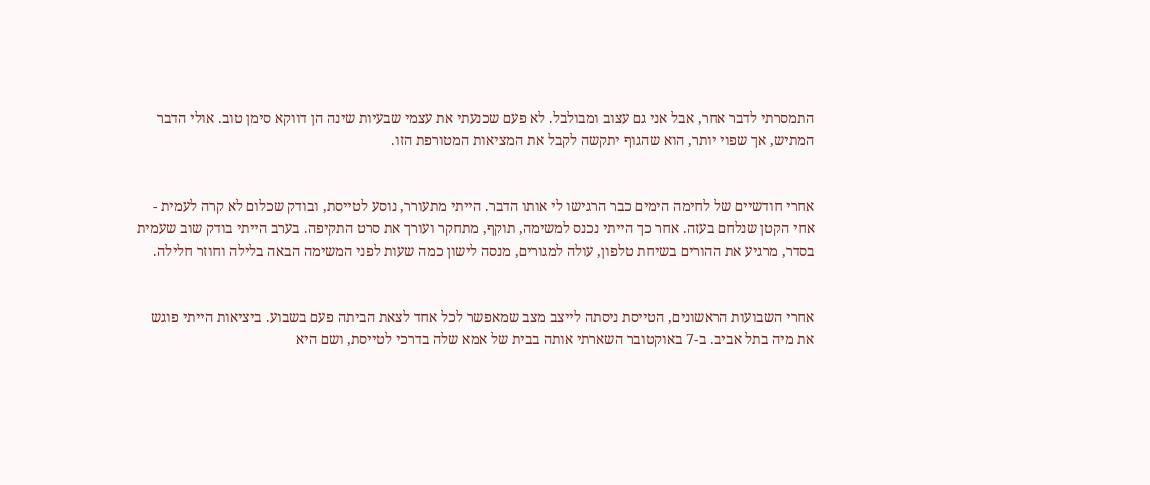התמסרתי לדבר אחר, אבל אני גם עצוב ומבולבל. לא פעם שכנעתי את עצמי שבעיות שינה הן דווקא סימן טוב. אולי הדבר המתיש, אך שפוי יותר, הוא שהגוף יתקשה לקבל את המציאות המטורפת הזו.


אחרי חודשיים של לחימה הימים כבר הרגישו לי אותו הדבר. הייתי מתעורר, נוסע לטייסת, ובודק שכלום לא קרה לעמית - אחי הקטן שנלחם בעזה. אחר כך הייתי נכנס למשימה, תוקף, מתחקר ועורך את סרט התקיפה. בערב הייתי בודק שוב שעמית בסדר, מרגיע את ההורים בשיחת טלפון, עולה למגורים, מנסה לישון כמה שעות לפני המשימה הבאה בלילה וחוזר חלילה.


אחרי השבועות הראשונים, הטייסת ניסתה לייצב מצב שמאפשר לכל אחד לצאת הביתה פעם בשבוע. ביציאות הייתי פוגש את מיה בתל אביב. ב-7 באוקטובר השארתי אותה בבית של אמא שלה בדרכי לטייסת, ושם היא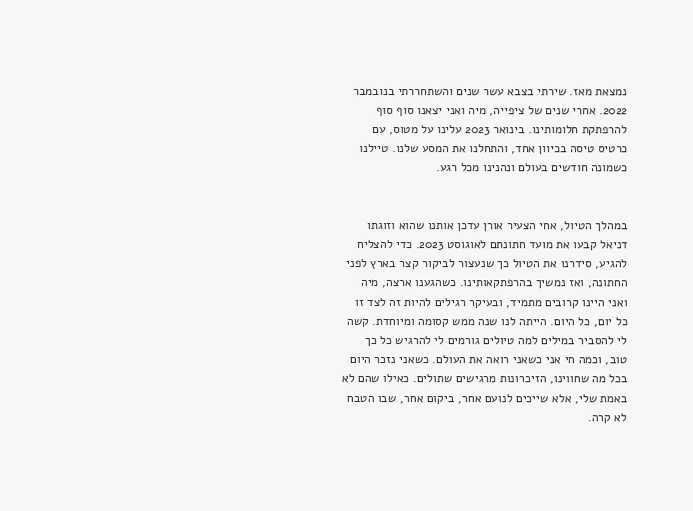נמצאת מאז. שירתי בצבא עשר שנים והשתחררתי בנובמבר 2022. אחרי שנים של ציפייה, מיה ואני יצאנו סוף סוף להרפתקת חלומותינו. בינואר 2023 עלינו על מטוס, עם כרטיס טיסה בכיוון אחד, והתחלנו את המסע שלנו. טיילנו כשמונה חודשים בעולם ונהנינו מכל רגע.


במהלך הטיול, אחי הצעיר אורן עדכן אותנו שהוא וזוגתו דניאל קבעו את מועד חתונתם לאוגוסט 2023. כדי להצליח להגיע, סידרנו את הטיול כך שנעצור לביקור קצר בארץ לפני החתונה, ואז נמשיך בהרפתקאותינו. כשהגענו ארצה, מיה ואני היינו קרובים מתמיד, ובעיקר רגילים להיות זה לצד זו כל יום, כל היום. הייתה לנו שנה ממש קסומה ומיוחדת. קשה לי להסביר במילים למה טיולים גורמים לי להרגיש כל כך טוב, וכמה חי אני כשאני רואה את העולם. כשאני נזכר היום בכל מה שחווינו, הזיכרונות מרגישים שתולים. כאילו שהם לא באמת שלי, אלא שייכים לנועם אחר, ביקום אחר, שבו הטבח לא קרה.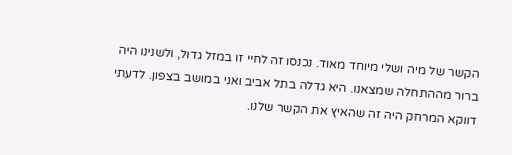הקשר של מיה ושלי מיוחד מאוד. נכנסו זה לחיי זו במזל גדול, ולשנינו היה ברור מההתחלה שמצאנו. היא גדלה בתל אביב ואני במושב בצפון. לדעתי דווקא המרחק היה זה שהאיץ את הקשר שלנו.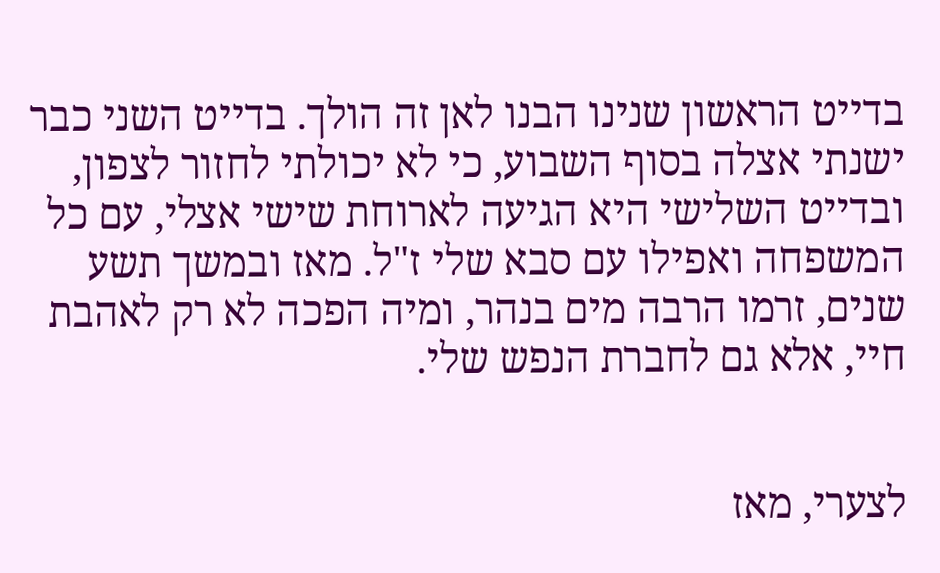בדייט הראשון שנינו הבנו לאן זה הולך. בדייט השני כבר ישנתי אצלה בסוף השבוע, כי לא יכולתי לחזור לצפון, ובדייט השלישי היא הגיעה לארוחת שישי אצלי, עם כל המשפחה ואפילו עם סבא שלי ז"ל. מאז ובמשך תשע שנים, זרמו הרבה מים בנהר, ומיה הפכה לא רק לאהבת חיי, אלא גם לחברת הנפש שלי.


לצערי, מאז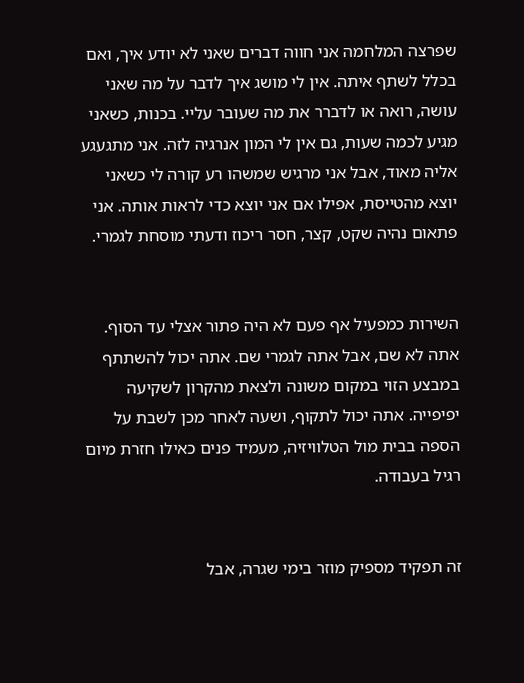שפרצה המלחמה אני חווה דברים שאני לא יודע איך, ואם בכלל לשתף איתה. אין לי מושג איך לדבר על מה שאני עושה, רואה או לדברר את מה שעובר עליי. בכנות, כשאני מגיע לכמה שעות, גם אין לי המון אנרגיה לזה. אני מתגעגע אליה מאוד, אבל אני מרגיש שמשהו רע קורה לי כשאני יוצא מהטייסת, אפילו אם אני יוצא כדי לראות אותה. אני פתאום נהיה שקט, קצר, חסר ריכוז ודעתי מוסחת לגמרי.


השירות כמפעיל אף פעם לא היה פתור אצלי עד הסוף. אתה לא שם, אבל אתה לגמרי שם. אתה יכול להשתתף במבצע הזוי במקום משונה ולצאת מהקרון לשקיעה יפיפייה. אתה יכול לתקוף, ושעה לאחר מכן לשבת על הספה בבית מול הטלוויזיה, מעמיד פנים כאילו חזרת מיום רגיל בעבודה.


זה תפקיד מספיק מוזר בימי שגרה, אבל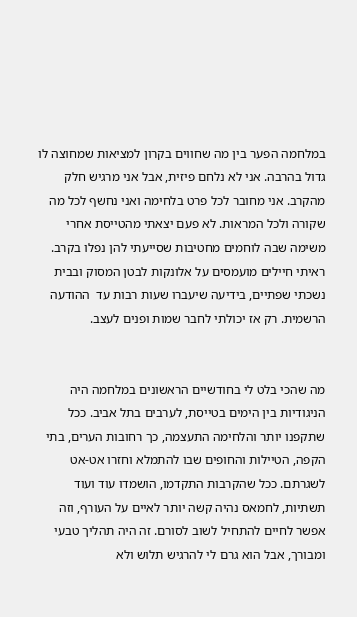במלחמה הפער בין מה שחווים בקרון למציאות שמחוצה לו גדול בהרבה. אני לא נלחם פיזית, אבל אני מרגיש חלק מהקרב. אני מחובר לכל פרט בלחימה ואני נחשף לכל מה שקורה ולכל המראות. לא פעם יצאתי מהטייסת אחרי משימה שבה לוחמים מחטיבות שסייעתי להן נפלו בקרב. ראיתי חיילים מועמסים על אלונקות לבטן המסוק ובבית נשכתי שפתיים, בידיעה שיעברו שעות רבות עד  ההודעה הרשמית. רק אז יכולתי לחבר שמות ופנים לעצב.


מה שהכי בלט לי בחודשיים הראשונים במלחמה היה הניגודיות בין הימים בטייסת, לערבים בתל אביב. ככל שתקפנו יותר והלחימה התעצמה, כך רחובות הערים, בתי הקפה, הטיילות והחופים שבו להתמלא וחזרו אט-אט לשגרתם. ככל שהקרבות התקדמו, הושמדו עוד ועוד תשתיות, לחמאס נהיה קשה יותר לאיים על העורף, וזה אפשר לחיים להתחיל לשוב לסורם. זה היה תהליך טבעי ומבורך, אבל הוא גרם לי להרגיש תלוש ולא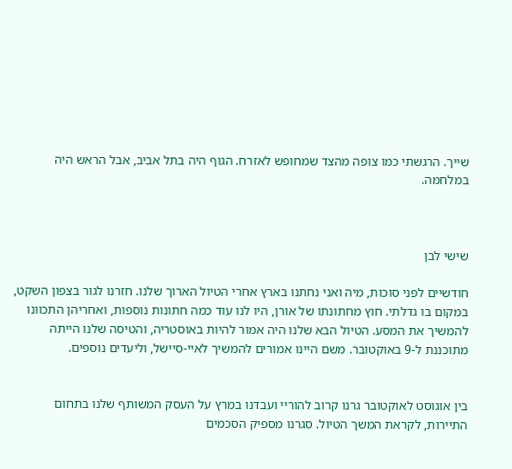שייך. הרגשתי כמו צופה מהצד שמחופש לאזרח. הגוף היה בתל אביב, אבל הראש היה במלחמה.



שישי לבן

חודשיים לפני סוכות, מיה ואני נחתנו בארץ אחרי הטיול הארוך שלנו. חזרנו לגור בצפון השקט, במקום בו גדלתי. חוץ מחתונתו של אורן, היו לנו עוד כמה חתונות נוספות, ואחריהן התכוונו להמשיך את המסע. הטיול הבא שלנו היה אמור להיות באוסטריה, והטיסה שלנו הייתה מתוכננת ל-9 באוקטובר. משם היינו אמורים להמשיך לאיי-סיישל, וליעדים נוספים.


בין אוגוסט לאוקטובר גרנו קרוב להוריי ועבדנו במרץ על העסק המשותף שלנו בתחום התיירות, לקראת המשך הטיול. סגרנו מספיק הסכמים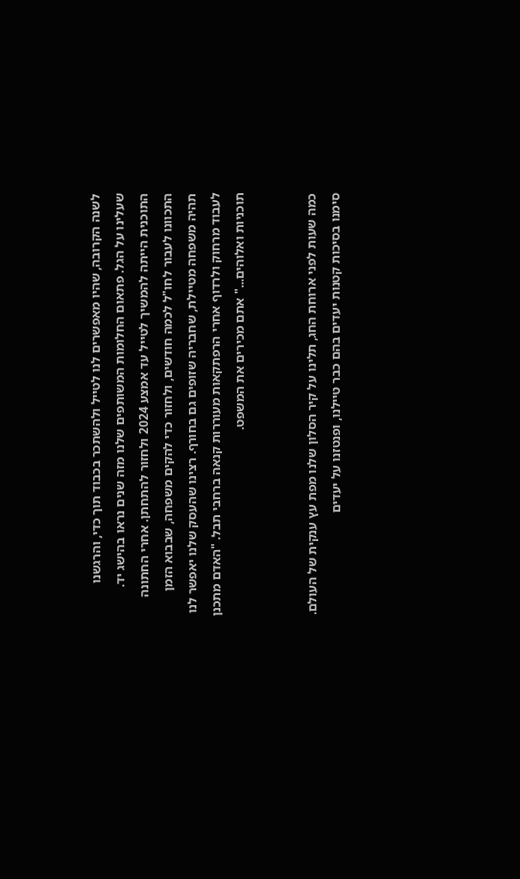לשנה הקרובה, שהיו מאפשרים לנו לטייל ולהשתכר בכבוד תוך כדי, והרגשנו שעלינו על הגל. פתאום החלומות המשותפים שלנו מזה שנים נראו בהישג יד. התוכנית הייתה להמשיך לטייל עד אמצע 2024 ולחזור להתחתן. אחרי החתונה התכוונו לעבור לחו"ל לכמה חודשים, ולחזור כדי להקים משפחה, שבבוא הזמן תהיה משפחה מטיילת, שחבריה שזופים גם בחורף. רצינו שהעסק שלנו יאפשר לנו לעבוד מרחוק ולרדוף אחרי הרפתקאות מעוררות קנאה ברחבי תבל. "האדם מתכנן תוכניות ואלוהים..." אתם מכירים את המשפט.


כמה שעות לפני ארוחת החג, תלינו על קיר הסלון שלנו מפת עץ ענקית של העולם. סימנו בסיכות קטנות יעדים בהם כבר טיילנו, ופנטזנו על יעדים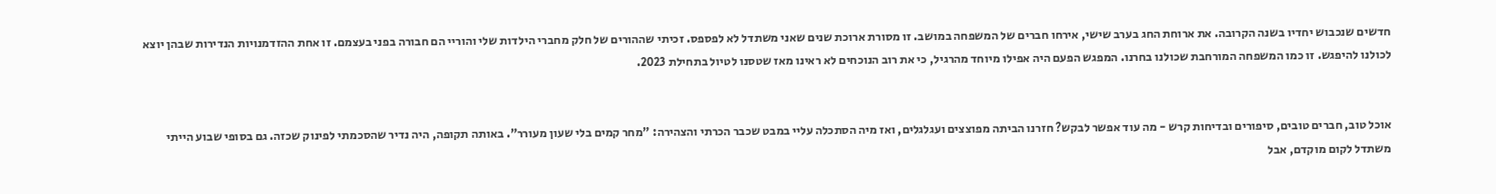חדשים שנכבוש יחדיו בשנה הקרובה. את ארוחת החג בערב שישי, אירחו חברים של המשפחה במושב. זו מסורת ארוכת שנים שאני משתדל לא לפספס. זכיתי שההורים של חלק מחברי הילדות שלי והוריי הם חבורה בפני בעצמם. זו אחת ההזדמנויות הנדירות שבהן יוצא לכולנו להיפגש. זו כמו המשפחה המורחבת שכולנו בחרנו. המפגש הפעם היה אפילו מיוחד מהרגיל, כי את רוב הנוכחים לא ראינו מאז שטסנו לטיול בתחילת 2023.


אוכל טוב, חברים טובים, סיפורים ובדיחות קרש - מה עוד אפשר לבקש? חזרנו הביתה מפוצצים ועגלגלים, ואז מיה הסתכלה עליי במבט שכבר הכרתי והצהירה: "מחר קמים בלי שעון מעורר". באותה תקופה, היה נדיר שהסכמתי לפינוק שכזה. גם בסופי שבוע הייתי משתדל לקום מוקדם, אבל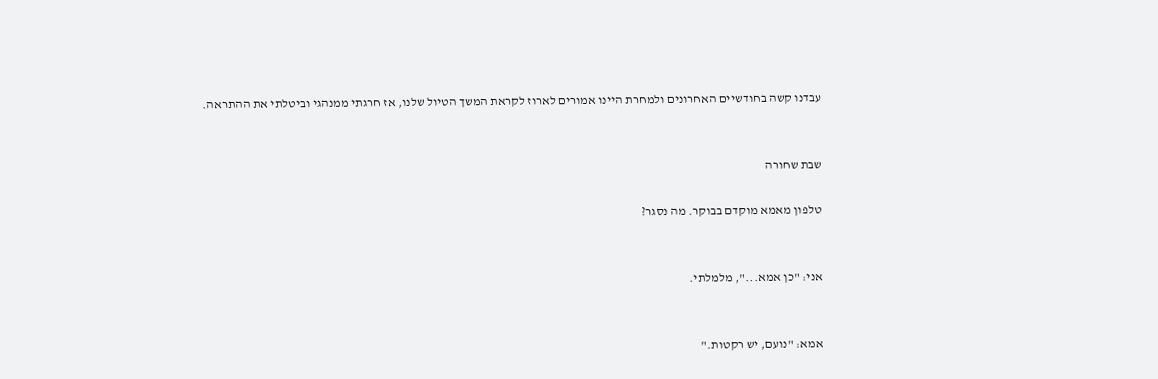עבדנו קשה בחודשיים האחרונים ולמחרת היינו אמורים לארוז לקראת המשך הטיול שלנו, אז חרגתי ממנהגי וביטלתי את ההתראה.


שבת שחורה

טלפון מאמא מוקדם בבוקר. מה נסגר?


אני: "כן אמא...", מלמלתי.


אמא: "נועם, יש רקטות."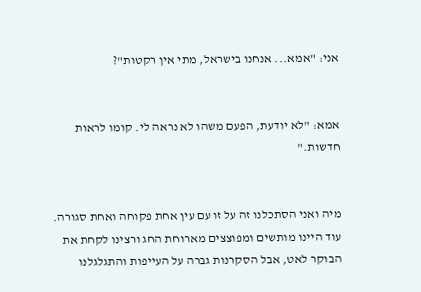אני: "אמא... אנחנו בישראל, מתי אין רקטות"?


אמא: "לא יודעת, הפעם משהו לא נראה לי. קומו לראות חדשות."


מיה ואני הסתכלנו זה על זו עם עין אחת פקוחה ואחת סגורה. עוד היינו מותשים ומפוצצים מארוחת החג ורצינו לקחת את הבוקר לאט, אבל הסקרנות גברה על העייפות והתגלגלנו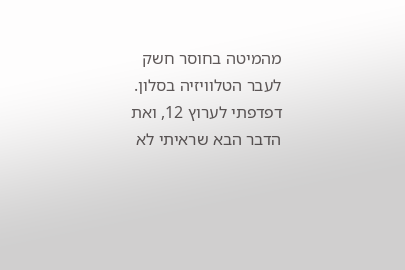מהמיטה בחוסר חשק לעבר הטלוויזיה בסלון. דפדפתי לערוץ 12, ואת הדבר הבא שראיתי לא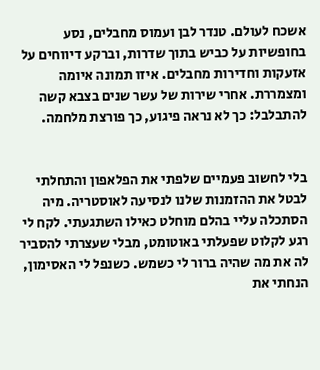אשכח לעולם. טנדר לבן ועמוס מחבלים, נסע בחופשיות על כביש בתוך שדרות, וברקע דיווחים על אזעקות וחדירות מחבלים. איזו תמונה איומה ומצמררת. אחרי שירות של עשר שנים בצבא קשה להתבלבל: כך לא נראה פיגוע, כך פורצת מלחמה.


בלי לחשוב פעמיים שלפתי את הפלאפון והתחלתי לבטל את ההזמנות שלנו לנסיעה לאוסטריה. מיה הסתכלה עליי בהלם מוחלט כאילו השתגעתי. לקח לי רגע לקלוט שפעלתי באוטומט, מבלי שעצרתי להסביר לה את מה שהיה ברור לי כשמש. כשנפל לי האסימון, הנחתי את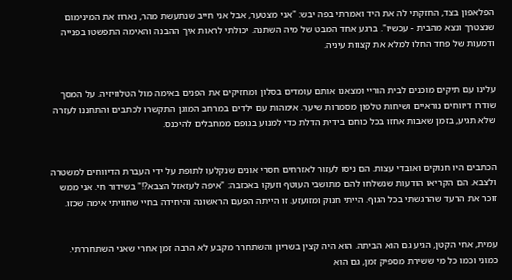הפלאפון בצד, החזקתי לה את היד ואמרתי בפה יבש: "אני מצטער, אבל אני חייב שנתעשת מהר, נארוז את המינימום שנצטרך ונצא מהבית - עכשיו". ברגע אחד המבט של מיה השתנה. יכולתי לראות איך ההבנה והאימה התפשטו בפנייה ודמעות של פחד החלו למלא את קצוות עיניה.


עלינו עם תיקים מוכנים לבית הוריי ומצאנו אותם עומדים בסלון ומחזיקים את הפנים באימה מול הטלוויזיה. על המסך שודרו דיווחים נוראיים ושיחות טלפון מסמרות שיער. אימהות עם ילדים במרחב המוגן התקשרו לכתבים והתחננו לעזרה שלא תגיע, בזמן שאבות אחזו בכל כוחם בידית הדלת כדי למנוע בגופם ממחבלים להיכנס.


הכתבים היו חנוקים ואובדי עצות. הם ניסו לעזור לאזרחים חסרי אונים שנקלעו לתופת על ידי העברת הדיווחים למשטרה ולצבא. הם הקריאו הודעות שנשלחו להם מתושבי העוטף וזעקו באכזבה: "איפה לעזאזל הצבא?!" בשידור חי. אני ממש זוכר את הרעד שהרגשתי בכל הגוף. הייתי חנוק ומזועזע. זו הייתה הפעם הראשונה והיחידה בחיי שחוויתי אימה שכזו.


עמית, אחי הקטן, הגיע גם הוא הביתה. הוא היה קצין בשריון והשתחרר מקבע לא הרבה זמן אחרי שאני השתחררתי. כמוני וכמו כל מי ששירת מספיק זמן, גם הוא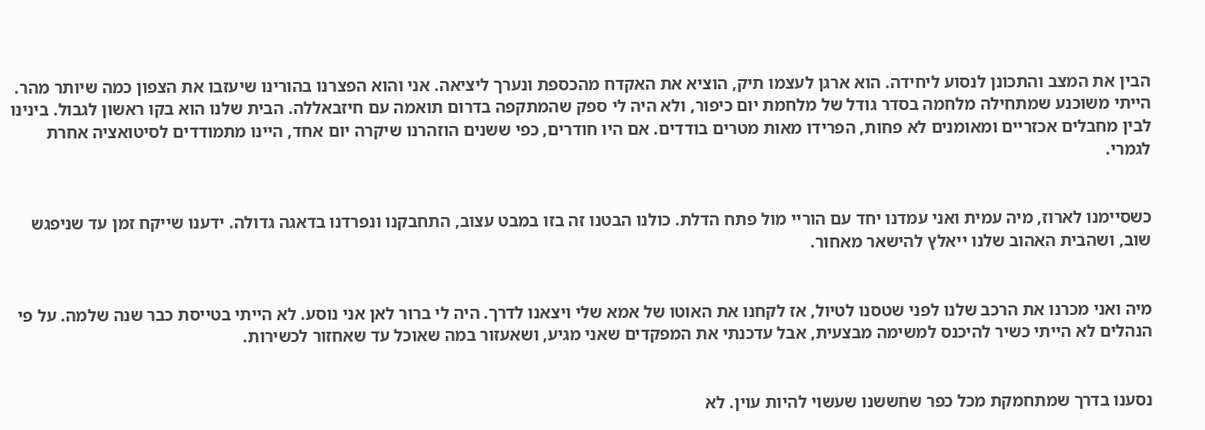הבין את המצב והתכונן לנסוע ליחידה. הוא ארגן לעצמו תיק, הוציא את האקדח מהכספת ונערך ליציאה. אני והוא הפצרנו בהורינו שיעזבו את הצפון כמה שיותר מהר. הייתי משוכנע שמתחילה מלחמה בסדר גודל של מלחמת יום כיפור, ולא היה לי ספק שהמתקפה בדרום תואמה עם חיזבאללה. הבית שלנו הוא בקו ראשון לגבול. בינינו לבין מחבלים אכזריים ומאומנים לא פחות, הפרידו מאות מטרים בודדים. אם היו חודרים, כפי ששנים הוזהרנו שיקרה יום אחד, היינו מתמודדים לסיטואציה אחרת לגמרי.


כשסיימנו לארוז, מיה עמית ואני עמדנו יחד עם הוריי מול פתח הדלת. כולנו הבטנו זה בזו במבט עצוב, התחבקנו ונפרדנו בדאגה גדולה. ידענו שייקח זמן עד שניפגש שוב, ושהבית האהוב שלנו ייאלץ להישאר מאחור.


מיה ואני מכרנו את הרכב שלנו לפני שטסנו לטיול, אז לקחנו את האוטו של אמא שלי ויצאנו לדרך. היה לי ברור לאן אני נוסע. לא הייתי בטייסת כבר שנה שלמה. על פי הנהלים לא הייתי כשיר להיכנס למשימה מבצעית, אבל עדכנתי את המפקדים שאני מגיע, ושאעזור במה שאוכל עד שאחזור לכשירות.


נסענו בדרך שמתחמקת מכל כפר שחששנו שעשוי להיות עוין. לא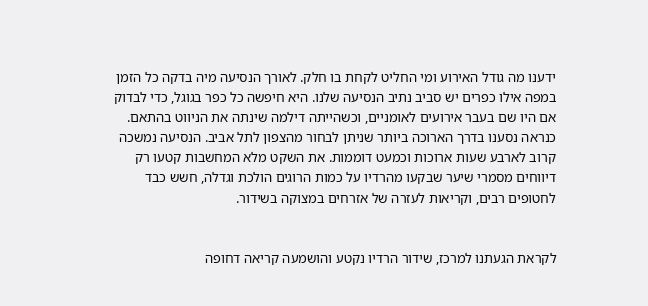ידענו מה גודל האירוע ומי החליט לקחת בו חלק. לאורך הנסיעה מיה בדקה כל הזמן במפה אילו כפרים יש סביב נתיב הנסיעה שלנו. היא חיפשה כל כפר בגוגל, כדי לבדוק אם היו שם בעבר אירועים לאומניים, וכשהייתה דילמה שינתה את הניווט בהתאם. כנראה נסענו בדרך הארוכה ביותר שניתן לבחור מהצפון לתל אביב. הנסיעה נמשכה קרוב לארבע שעות ארוכות וכמעט דוממות. את השקט מלא המחשבות קטעו רק דיווחים מסמרי שיער שבקעו מהרדיו על כמות הרוגים הולכת וגדלה, חשש כבד לחטופים רבים, וקריאות לעזרה של אזרחים במצוקה בשידור.


לקראת הגעתנו למרכז, שידור הרדיו נקטע והושמעה קריאה דחופה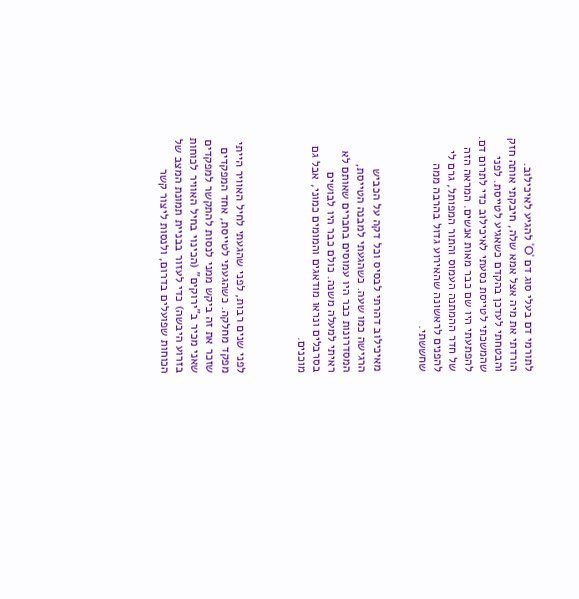לתורמי דם בעלי סוג דם 'O' להגיע לאיכילוב. הורדתי את מיה אצל אמא שלה, חיבקתי אותה חזק והבטחתי לעדכן בהקדם כשאגיע לטייסת. לפני שהמשכתי לטייסת נסעתי לאיכילוב כדי לתרום דם. להפתעתי היו שם כבר מאות אנשים. המראה הזה של חדר ההמתנה העמוס והתור המפותל, גרם לי להפנים לראשונה שהאירוע גדול בהרבה ממה שחששתי.


מאיכילוב דהרתי לבסיס וכל דקה על הכביש הרגישה כמו שעה. כשהגעתי למבנה הטייסת, המסדרונות כבר היו עמוסים בחברים שאותם לא ראיתי למעלה משנה. כולם כבר היו לבושים בסרבלים ונראו מודאגים והמומים כמוני, אבל גם מוכנים.



לפני שנים רבות, לפני שהגעתי לחיל האוויר הייתי מפקד מחלקה. כשהגעתי לטייסת, אחד המפקדים שזכר את זה ביקש ממני לנסות להתקשר למפקדים שאני מכיר ב"ירוקים" (הכינוי בחיל האוויר לכוחות בזרוע היבשה) כדי לעזור בבניית תמונת המצב של הכוחות שפועלים בדרום, ולנסות ליצור קשר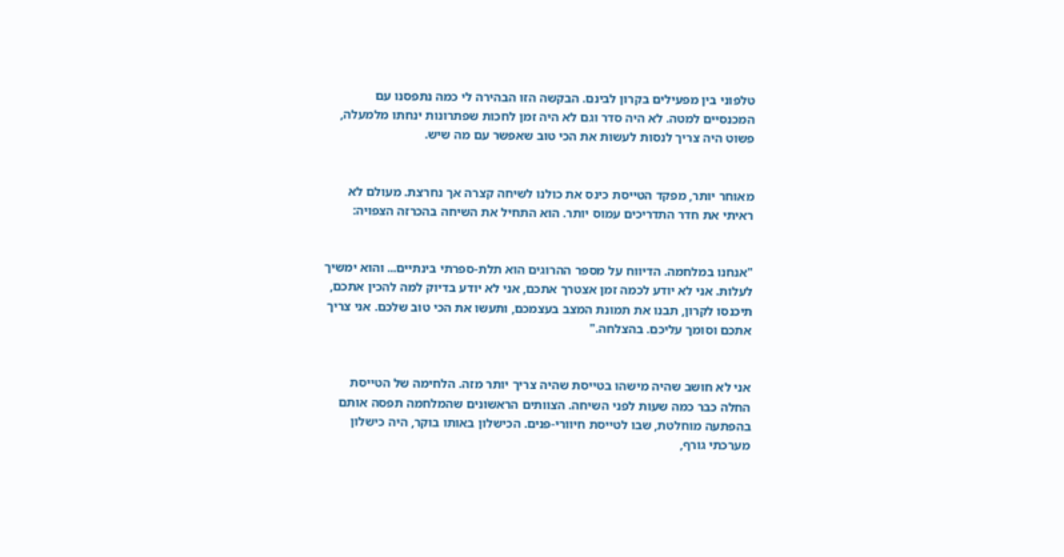טלפוני בין מפעילים בקרון לבינם. הבקשה הזו הבהירה לי כמה נתפסנו עם המכנסיים למטה. לא היה סדר וגם לא היה זמן לחכות שפתרונות ינחתו מלמעלה, פשוט היה צריך לנסות לעשות את הכי טוב שאפשר עם מה שיש.


מאוחר יותר, מפקד הטייסת כינס את כולנו לשיחה קצרה אך נחרצת. מעולם לא ראיתי את חדר התדריכים עמוס יותר. הוא התחיל את השיחה בהכרזה הצפויה:


"אנחנו במלחמה. הדיווח על מספר ההרוגים הוא תלת-ספרתי בינתיים... והוא ימשיך לעלות. אני לא יודע לכמה זמן אצטרך אתכם, אני לא יודע בדיוק למה להכין אתכם, תיכנסו לקרון, תבנו את תמונת המצב בעצמכם, ותעשו את הכי טוב שלכם. אני צריך אתכם וסומך עליכם. בהצלחה."


אני לא חושב שהיה מישהו בטייסת שהיה צריך יותר מזה. הלחימה של הטייסת החלה כבר כמה שעות לפני השיחה. הצוותים הראשונים שהמלחמה תפסה אותם בהפתעה מוחלטת, שבו לטייסת חיוורי-פנים. הכישלון באותו בוקר, היה כישלון מערכתי גורף,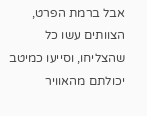אבל ברמת הפרט, הצוותים עשו כל שהצליחו, וסייעו כמיטב יכולתם מהאוויר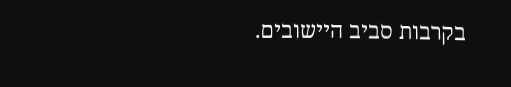בקרבות סביב היישובים.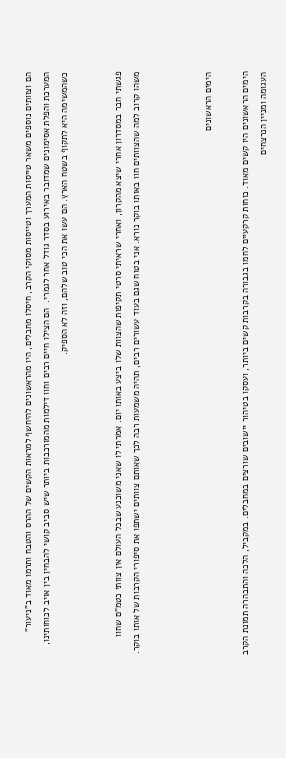הם וצוותים נוספים משאר טייסות המערך וטייסות מסוקי הקרב, חיסלו מחבלים, היו מהראשונים להיחשף למראות הקשים של ההרס והטבח ותרמו מאוד ב"ניעור" המערכת והפלת אסימונים שמדובר באירוע בסדר גודל אחר לגמרי.  הם הצילו חיים רבים וחוו דילמות מהמורכבות ביותר שיש סביב קושי להבחין בין אויב לכוחותינו, כשהמשימה היא לתקוף בשטח הארץ. הם עשו את הכי טוב שלהם, וזה לא הספיק.


פגשתי חבר במסדרון אחרי שיצא מהקרון, ואחרי שראיתי סרטי תקיפות שהצוות שלו ביצע באותו יום. אמרתי לו שאני משוכנע שבכל העולם אין צוותי כטמ"ם שחוו משהו קרוב למה שהצוותים חוו באותו בוקר נורא. אני בטוח שגם בעוד עשורים רבים, תהיה משמעות רבה לכך שאותם צוותים ישתפו את סיפורי הקרבות של אותו בוקר.



הימים הראשונים

הימים הראשונים היו קשים מאוד. כוחות קרקעיים לחמו בגבורה בקרבות קשים ביותר, ועסקו בטיהור יישובים שורצים במחבלים. במקביל, הלכה והתבהרה תמונת הקרב העגומה ומניין הנרצחים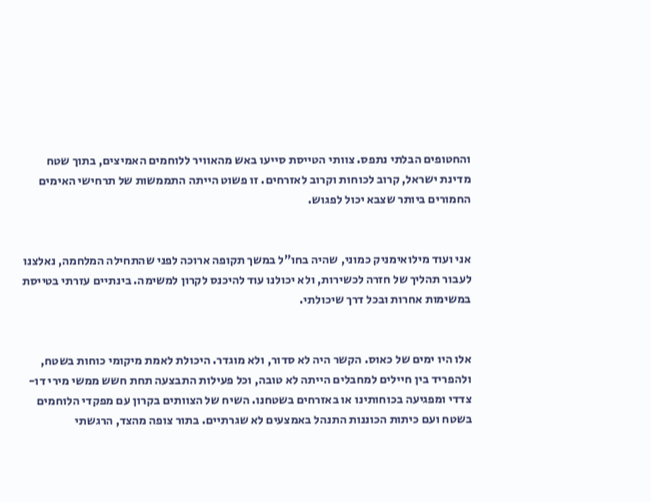והחטופים הבלתי נתפס. צוותי הטייסת סייעו באש מהאוויר ללוחמים האמיצים, בתוך שטח מדינת ישראל, קרוב לכוחות וקרוב לאזרחים. זו פשוט הייתה התממשות של תרחישי האימים החמורים ביותר שצבא יכול לפגוש.


אני ועוד מילואימניק כמוני, שהיה בחו"ל במשך תקופה ארוכה לפני שהתחילה המלחמה, נאלצנו לעבור תהליך של חזרה לכשירות, ולא יכולנו עוד להיכנס לקרון למשימה. בינתיים עזרתי בטייסת במשימות אחרות ובכל דרך שיכולתי.


אלו היו ימים של כאוס. הקשר היה לא סדור, ולא מוגדר. היכולת לאמת מיקומי כוחות בשטח, ולהפריד בין חיילים למחבלים הייתה לא טובה, וכל פעילות התבצעה תחת חשש ממשי מירי דו-צדדי ומפגיעה בכוחותינו או באזרחים בשטחנו. השיח של הצוותים בקרון עם מפקדי הלוחמים בשטח ועם כיתות הכוננות התנהל באמצעים לא שגרתיים. בתור צופה מהצד, הרגשתי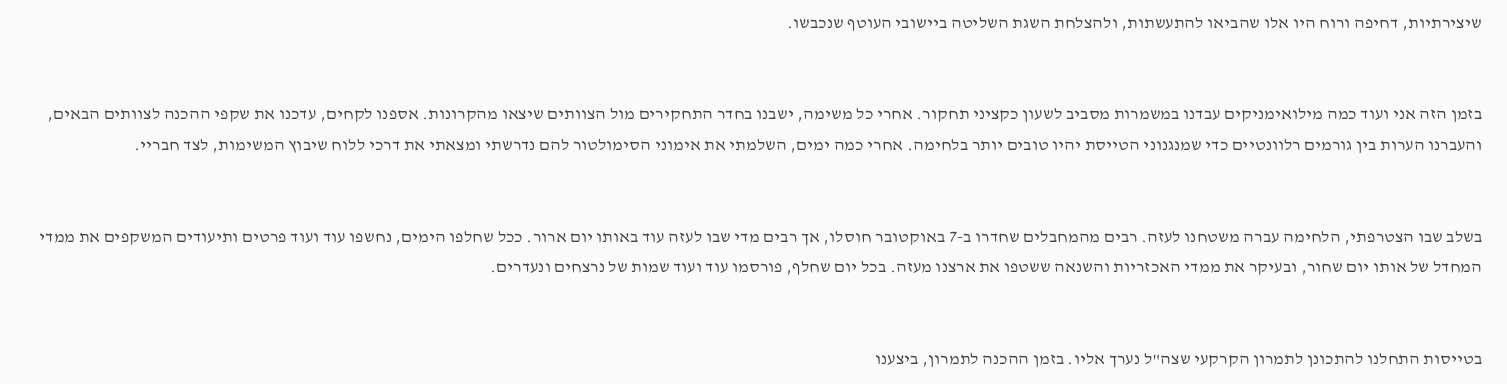שיצירתיות, דחיפה ורוח היו אלו שהביאו להתעשתות, ולהצלחת השגת השליטה ביישובי העוטף שנכבשו.


בזמן הזה אני ועוד כמה מילואימניקים עבדנו במשמרות מסביב לשעון כקציני תחקור. אחרי כל משימה, ישבנו בחדר התחקירים מול הצוותים שיצאו מהקרונות. אספנו לקחים, עדכנו את שקפי ההכנה לצוותים הבאים, והעברנו הערות בין גורמים רלוונטיים כדי שמנגנוני הטייסת יהיו טובים יותר בלחימה. אחרי כמה ימים, השלמתי את אימוני הסימולטור להם נדרשתי ומצאתי את דרכי ללוח שיבוץ המשימות, לצד חבריי.


בשלב שבו הצטרפתי, הלחימה עברה משטחנו לעזה. רבים מהמחבלים שחדרו ב-7 באוקטובר חוסלו, אך רבים מדי שבו לעזה עוד באותו יום ארור. ככל שחלפו הימים, נחשפו עוד ועוד פרטים ותיעודים המשקפים את ממדי המחדל של אותו יום שחור, ובעיקר את ממדי האכזריות והשנאה ששטפו את ארצנו מעזה. בכל יום שחלף, פורסמו עוד ועוד שמות של נרצחים ונעדרים.


בטייסות התחלנו להתכונן לתמרון הקרקעי שצה"ל נערך אליו. בזמן ההכנה לתמרון, ביצענו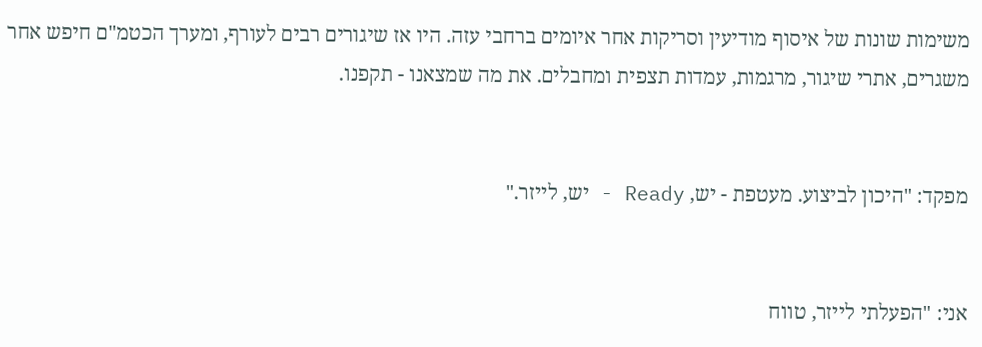משימות שונות של איסוף מודיעין וסריקות אחר איומים ברחבי עזה. היו אז שיגורים רבים לעורף, ומערך הכטמ"ם חיפש אחר משגרים, אתרי שיגור, מרגמות, עמדות תצפית ומחבלים. את מה שמצאנו - תקפנו.


מפקד: "היכון לביצוע. מעטפת - יש, Ready - יש, לייזר."


אני: "הפעלתי לייזר, טווח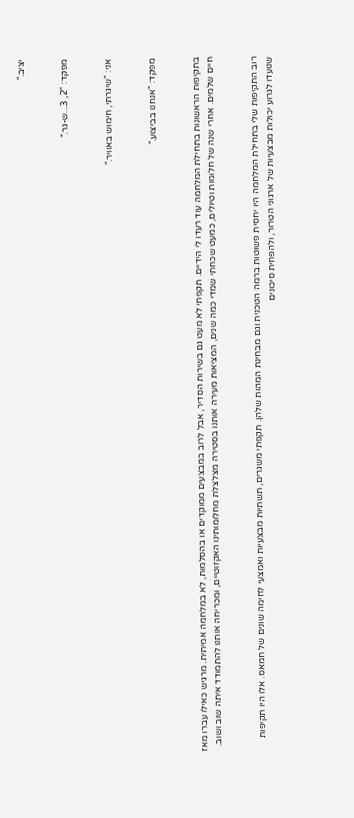יציב."


מפקד: "2, 3...ש-גר."


אני: "שיגרתי, חימוש באוויר."


מפקד: "אנחנו בביצוע."


בתקיפות הראשונות בתחילת המלחמה עוד רעדו לי הידיים. תקפתי לא מעט גם בשירות הסדיר, אבל לרוב במבצעים ממוקדים או בהסלמות, לא במלחמה אמיתית. מרגיש כאילו עברו מאז חיים שלמים. אחרי שנה של חלומות וטיולים, כמעט שכחתי שמדי כמה שנים, המציאות מעירה אותנו בסטירה מצלצלת מחלומותינו האקזוטיים, ומכריחה אותנו להתמודד איתה שוב ושוב.


רוב התקיפות שלי בתחילת המלחמה היו יחסית פשוטות ברמה הטכנית וגם מבחינת המהות שלהן. תקפתי משגרים, תשתיות מבצעיות ואמצעי לחימה שונים של חמאס. אלו היו תקיפות שנועדו לגרוע יכולות מבצעיות של ארגוני הטרור, ולהפחית סיכונים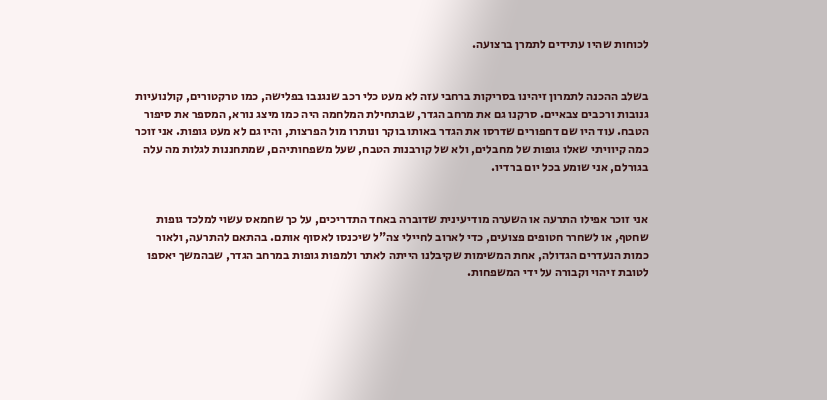לכוחות שהיו עתידים לתמרן ברצועה.


בשלב ההכנה לתמרון זיהינו בסריקות ברחבי עזה לא מעט כלי רכב שנגנבו בפלישה, כמו טרקטורים, קולנועיות גנובות ורכבים צבאיים. סרקנו גם את מרחב הגדר, שבתחילת המלחמה היה כמו מיצג נורא, המספר את סיפור הטבח. עוד היו שם דחפורים שדרסו את הגדר באותו בוקר ונותרו מול הפרצות, והיו גם לא מעט גופות. אני זוכר כמה קיוויתי שאלו גופות של מחבלים, ולא של קורבנות הטבח, שעל משפחותיהם, שמתחננות לגלות מה עלה בגורלם, אני שומע בכל יום ברדיו.


אני זוכר אפילו התרעה או השערה מודיעינית שדוברה באחד התדריכים, על כך שחמאס עשוי למלכד גופות שחטף, או לשחרר חטופים פצועים, כדי לארוב לחיילי צה"ל שיכנסו לאסוף אותם. בהתאם להתרעה, ולאור כמות הנעדרים הגדולה, אחת המשימות שקיבלנו הייתה לאתר ולמפות גופות במרחב הגדר, שבהמשך יאספו לטובת זיהוי וקבורה על ידי המשפחות.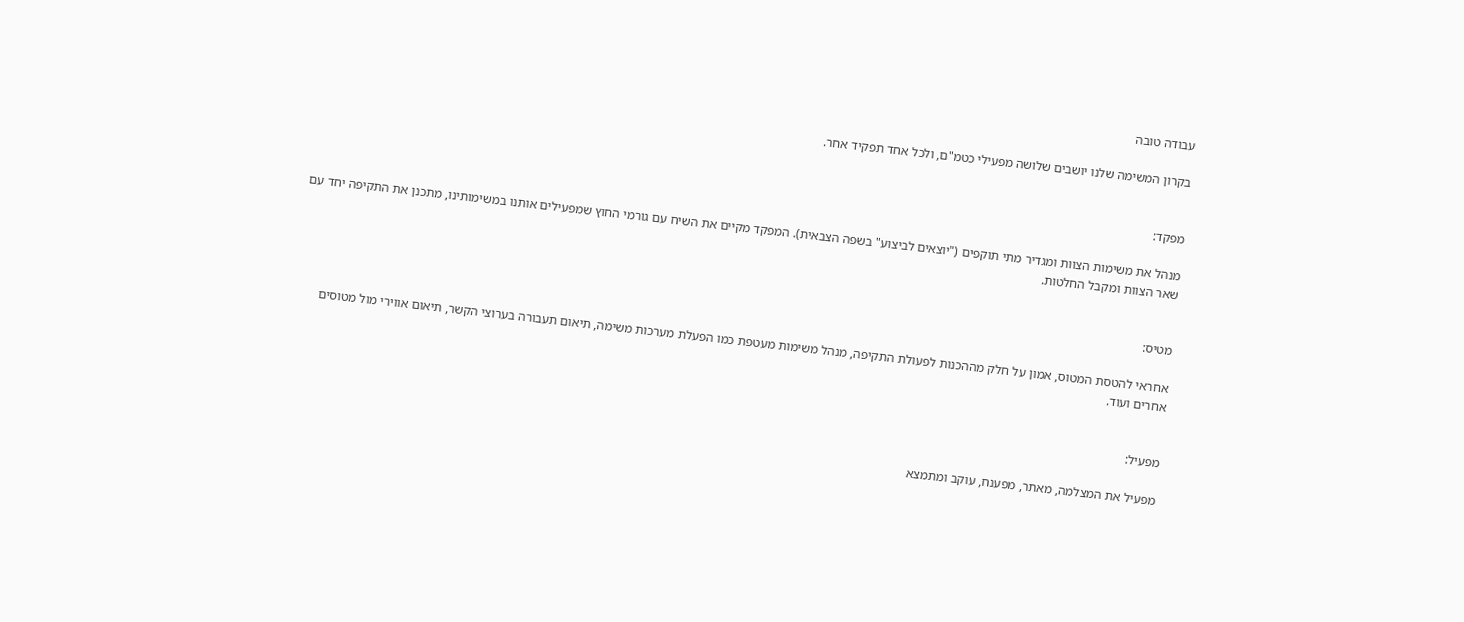עבודה טובה

בקרון המשימה שלנו יושבים שלושה מפעילי כטמ"ם, ולכל אחד תפקיד אחר.


מפקד:

מנהל את משימות הצוות ומגדיר מתי תוקפים ("יוצאים לביצוע" בשפה הצבאית). המפקד מקיים את השיח עם גורמי החוץ שמפעילים אותנו במשימותינו, מתכנן את התקיפה יחד עם שאר הצוות ומקבל החלטות.


מטיס:

אחראי להטסת המטוס, אמון על חלק מההכנות לפעולת התקיפה, מנהל משימות מעטפת כמו הפעלת מערכות משימה, תיאום תעבורה בערוצי הקשר, תיאום אווירי מול מטוסים אחרים ועוד.


מפעיל:

מפעיל את המצלמה, מאתר, מפענח, עוקב ומתמצא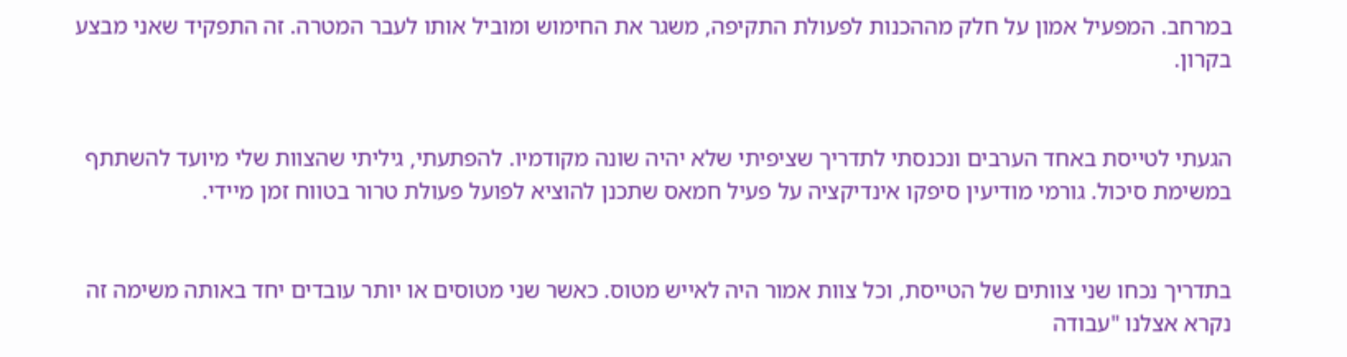במרחב. המפעיל אמון על חלק מההכנות לפעולת התקיפה, משגר את החימוש ומוביל אותו לעבר המטרה. זה התפקיד שאני מבצע בקרון.


הגעתי לטייסת באחד הערבים ונכנסתי לתדריך שציפיתי שלא יהיה שונה מקודמיו. להפתעתי, גיליתי שהצוות שלי מיועד להשתתף במשימת סיכול. גורמי מודיעין סיפקו אינדיקציה על פעיל חמאס שתכנן להוציא לפועל פעולת טרור בטווח זמן מיידי.


בתדריך נכחו שני צוותים של הטייסת, וכל צוות אמור היה לאייש מטוס. כאשר שני מטוסים או יותר עובדים יחד באותה משימה זה נקרא אצלנו "עבודה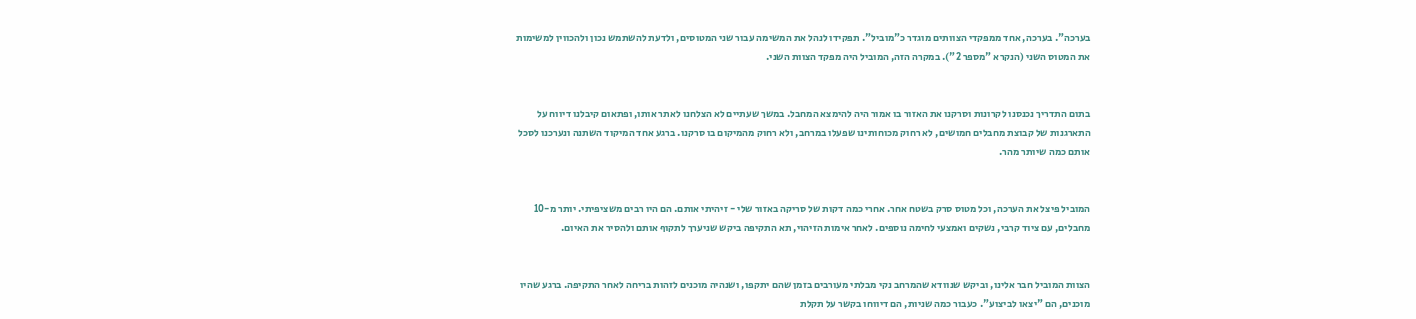בערכה". בערכה, אחד ממפקדי הצוותים מוגדר כ"מוביל". תפקידו לנהל את המשימה עבור שני המטוסים, ולדעת להשתמש נכון ולהכווין למשימות את המטוס השני (הנקרא "מספר 2"). במקרה הזה, המוביל היה מפקד הצוות השני.


בתום התדריך נכנסנו לקרונות וסרקנו את האזור בו אמור היה להימצא המחבל. במשך שעתיים לא הצלחנו לאתר אותו, ופתאום קיבלנו דיווח על התארגנות של קבוצת מחבלים חמושים, לא רחוק מכוחותינו שפעלו במרחב, ולא רחוק מהמיקום בו סרקנו. ברגע אחד המיקוד השתנה ונערכנו לסכל אותם כמה שיותר מהר.


המוביל פיצל את הערכה, וכל מטוס סרק בשטח אחר. אחרי כמה דקות של סריקה באזור שלי - זיהיתי אותם. הם היו רבים משציפיתי. יותר מ-10 מחבלים, עם ציוד קרבי, נשקים ואמצעי לחימה נוספים. לאחר אימות הזיהוי, תא התקיפה ביקש שניערך לתקוף אותם ולהסיר את האיום.


הצוות המוביל חבר אלינו, וביקש שנוודא שהמרחב נקי מבלתי מעורבים בזמן שהם יתקפו, ושנהיה מוכנים לזהות בריחה לאחר התקיפה. ברגע שהיו מוכנים, הם "יצאו לביצוע". כעבור כמה שניות, הם דיווחו בקשר על תקלת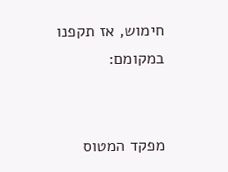חימוש, אז תקפנו במקומם:


מפקד המטוס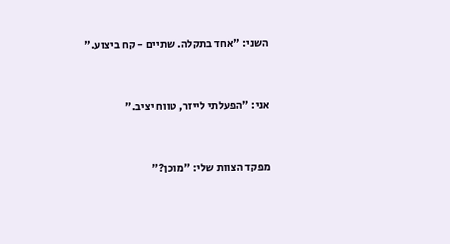השני: "אחד בתקלה. שתיים - קח ביצוע."


אני: "הפעלתי לייזר, טווח יציב."


מפקד הצוות שלי: "מוכן?"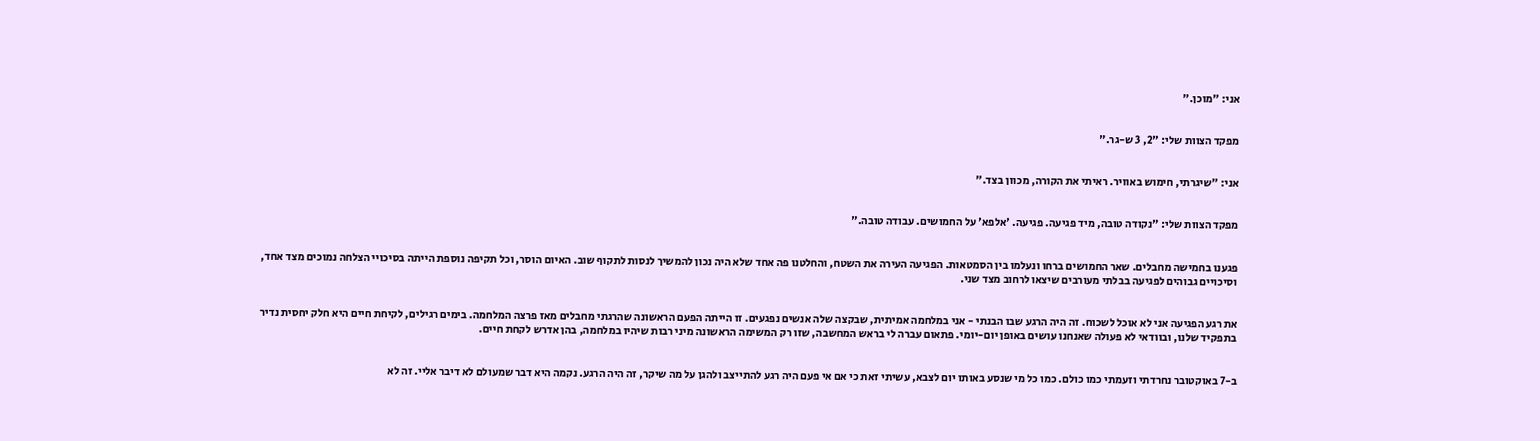אני: "מוכן."


מפקד הצוות שלי: "2, 3 ש-גר."


אני: "שיגרתי, חימוש באוויר. ראיתי את הקורה, מכוון בצד."


מפקד הצוות שלי: "נקודה טובה, מיד פגיעה. פגיעה. 'אלפא' על החמושים. עבודה טובה."


פגענו בחמישה מחבלים. שאר החמושים ברחו ונעלמו בין הסמטאות. הפגיעה העירה את השטח, והחלטנו פה אחד שלא היה נכון להמשיך לנסות לתקוף שוב. האיום הוסר, וכל תקיפה נוספת הייתה בסיכויי הצלחה נמוכים מצד אחד, וסיכויים גבוהים לפגיעה בבלתי מעורבים שיצאו לרחוב מצד שני.


את רגע הפגיעה אני לא אוכל לשכוח. זה היה הרגע שבו הבנתי - אני במלחמה אמיתית, שבקצה שלה אנשים נפגעים. זו הייתה הפעם הראשונה שהרגתי מחבלים מאז פרצה המלחמה. בימים רגילים, לקיחת חיים היא חלק יחסית נדיר בתפקיד שלנו, ובוודאי לא פעולה שאנחנו עושים באופן יום-יומי. פתאום עברה לי בראש המחשבה, שזו רק המשימה הראשונה מיני רבות שיהיו במלחמה, בהן אדרש לקחת חיים.


ב-7 באוקטובר נחרדתי וזעמתי כמו כולם. כמו כל מי שנסע באותו יום לצבא, עשיתי זאת כי אם אי פעם היה רגע להתייצב ולהגן על מה שיקר, זה היה הרגע. נקמה היא דבר שמעולם לא דיבר אליי. זה לא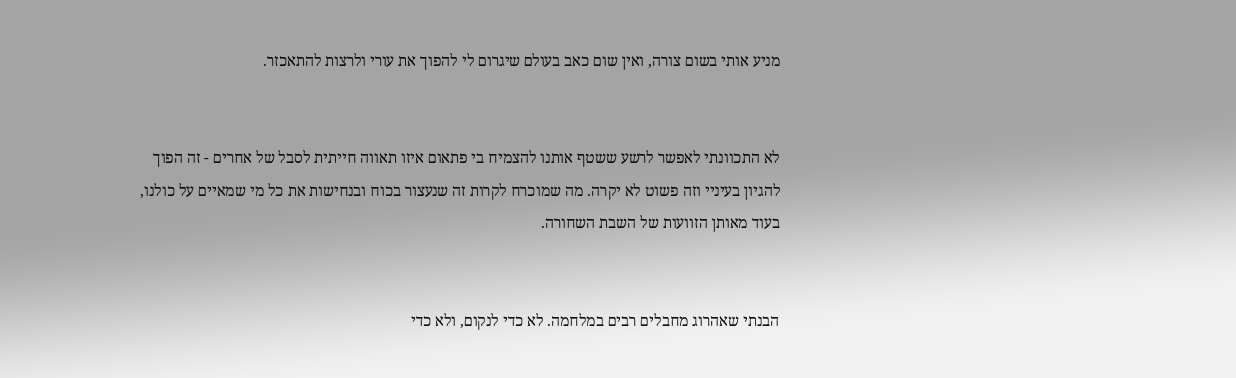מניע אותי בשום צורה, ואין שום כאב בעולם שיגרום לי להפוך את עורי ולרצות להתאכזר.


לא התכוונתי לאפשר לרשע ששטף אותנו להצמיח בי פתאום איזו תאווה חייתית לסבל של אחרים - זה הפוך להגיון בעיניי וזה פשוט לא יקרה. מה שמוכרח לקרות זה שנעצור בכוח ובנחישות את כל מי שמאיים על כולנו, בעוד מאותן הזוועות של השבת השחורה.


הבנתי שאהרוג מחבלים רבים במלחמה. לא כדי לנקום, ולא כדי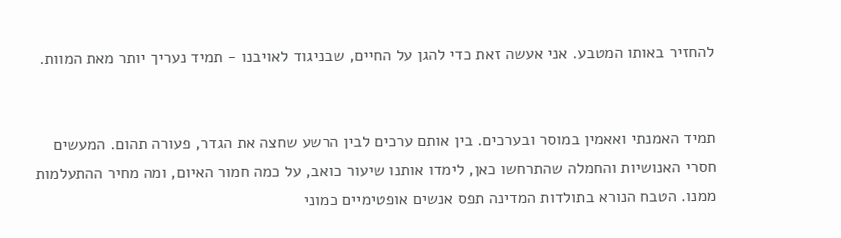להחזיר באותו המטבע. אני אעשה זאת כדי להגן על החיים, שבניגוד לאויבנו - תמיד נעריך יותר מאת המוות.


תמיד האמנתי ואאמין במוסר ובערכים. בין אותם ערכים לבין הרשע שחצה את הגדר, פעורה תהום. המעשים חסרי האנושיות והחמלה שהתרחשו כאן, לימדו אותנו שיעור כואב, על כמה חמור האיום, ומה מחיר ההתעלמות ממנו. הטבח הנורא בתולדות המדינה תפס אנשים אופטימיים כמוני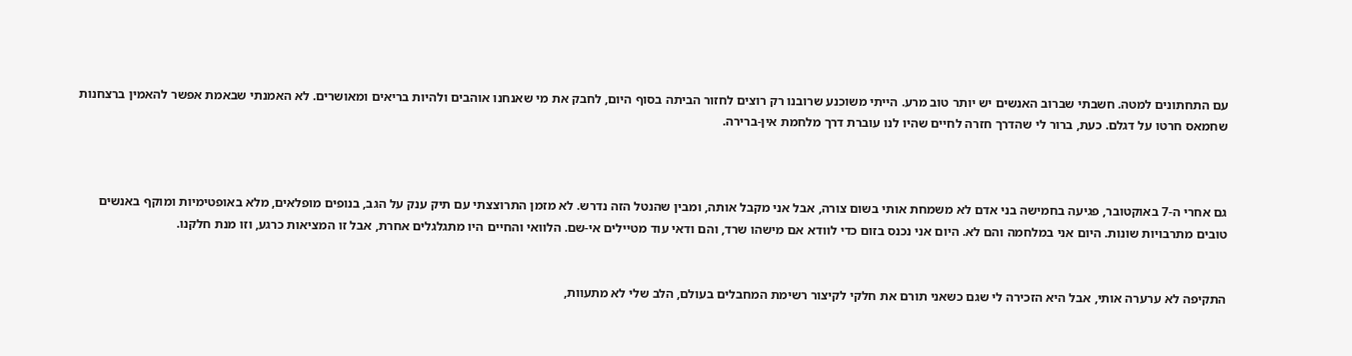עם התחתונים למטה. חשבתי שברוב האנשים יש יותר טוב מרע. הייתי משוכנע שרובנו רק רוצים לחזור הביתה בסוף היום, לחבק את מי שאנחנו אוהבים ולהיות בריאים ומאושרים. לא האמנתי שבאמת אפשר להאמין ברצחנות שחמאס חרטו על דגלם. כעת, ברור לי שהדרך חזרה לחיים שהיו לנו עוברת דרך מלחמת אין-ברירה.



גם אחרי ה-7 באוקטובר, פגיעה בחמישה בני אדם לא משמחת אותי בשום צורה, אבל אני מקבל אותה, ומבין שהנטל הזה נדרש. לא מזמן התרוצצתי עם תיק ענק על הגב, בנופים מופלאים, מלא באופטימיות ומוקף באנשים טובים מתרבויות שונות. היום אני במלחמה והם לא. היום אני נכנס בזום כדי לוודא אם מישהו שרד, והם ודאי עוד מטיילים אי-שם. הלוואי והחיים היו מתגלגלים אחרת, אבל זו המציאות כרגע, וזו מנת חלקנו.


התקיפה לא ערערה אותי, אבל היא הזכירה לי שגם כשאני תורם את חלקי לקיצור רשימת המחבלים בעולם, הלב שלי לא מתעוות,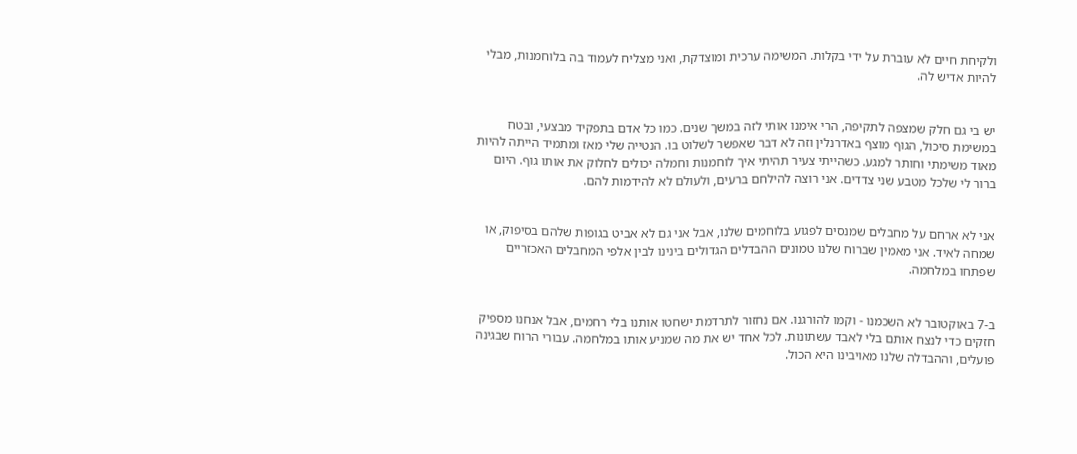ולקיחת חיים לא עוברת על ידי בקלות. המשימה ערכית ומוצדקת, ואני מצליח לעמוד בה בלוחמנות, מבלי להיות אדיש לה.


יש בי גם חלק שמצפה לתקיפה, הרי אימנו אותי לזה במשך שנים. כמו כל אדם בתפקיד מבצעי, ובטח במשימת סיכול, הגוף מוצף באדרנלין וזה לא דבר שאפשר לשלוט בו. הנטייה שלי מאז ומתמיד הייתה להיות מאוד משימתי וחותר למגע. כשהייתי צעיר תהיתי איך לוחמנות וחמלה יכולים לחלוק את אותו גוף. היום ברור לי שלכל מטבע שני צדדים. אני רוצה להילחם ברעים, ולעולם לא להידמות להם.


אני לא ארחם על מחבלים שמנסים לפגוע בלוחמים שלנו, אבל אני גם לא אביט בגופות שלהם בסיפוק, או שמחה לאיד. אני מאמין שברוח שלנו טמונים ההבדלים הגדולים בינינו לבין אלפי המחבלים האכזריים שפתחו במלחמה.


ב-7 באוקטובר לא השכמנו - וקמו להורגנו. אם נחזור לתרדמת ישחטו אותנו בלי רחמים, אבל אנחנו מספיק חזקים כדי לנצח אותם בלי לאבד עשתונות. לכל אחד יש את מה שמניע אותו במלחמה. עבורי הרוח שבגינה פועלים, וההבדלה שלנו מאויבינו היא הכול.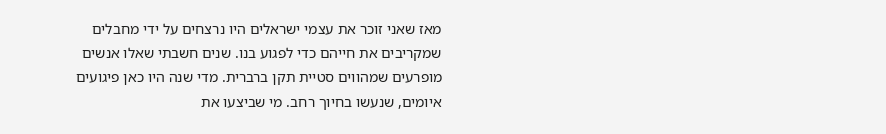מאז שאני זוכר את עצמי ישראלים היו נרצחים על ידי מחבלים שמקריבים את חייהם כדי לפגוע בנו. שנים חשבתי שאלו אנשים מופרעים שמהווים סטיית תקן ברברית. מדי שנה היו כאן פיגועים איומים, שנעשו בחיוך רחב. מי שביצעו את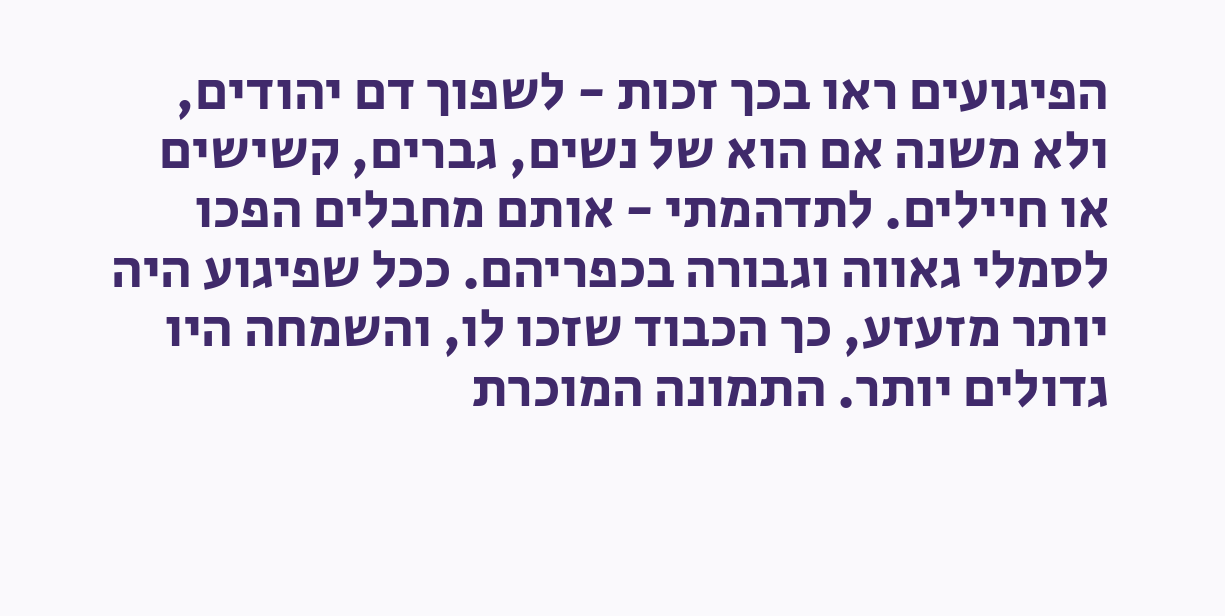הפיגועים ראו בכך זכות - לשפוך דם יהודים, ולא משנה אם הוא של נשים, גברים, קשישים או חיילים. לתדהמתי - אותם מחבלים הפכו לסמלי גאווה וגבורה בכפריהם. ככל שפיגוע היה יותר מזעזע, כך הכבוד שזכו לו, והשמחה היו גדולים יותר. התמונה המוכרת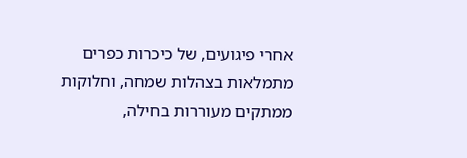אחרי פיגועים, של כיכרות כפרים מתמלאות בצהלות שמחה, וחלוקות ממתקים מעוררות בחילה,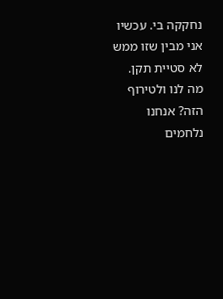נחקקה בי. עכשיו אני מבין שזו ממש לא סטיית תקן. מה לנו ולטירוף הזה? אנחנו נלחמים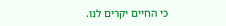כי החיים יקרים לנו.